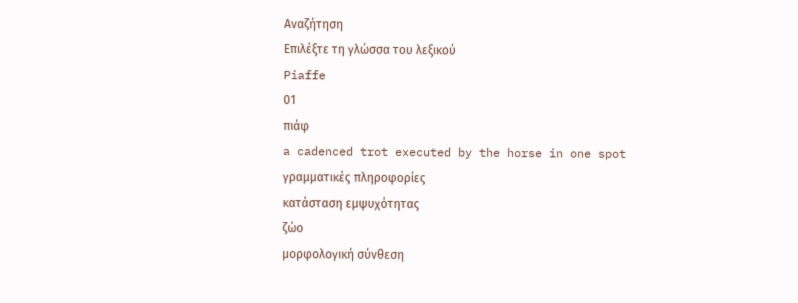Αναζήτηση
Επιλέξτε τη γλώσσα του λεξικού
Piaffe
01
πιάφ
a cadenced trot executed by the horse in one spot
γραμματικές πληροφορίες
κατάσταση εμψυχότητας
ζώο
μορφολογική σύνθεση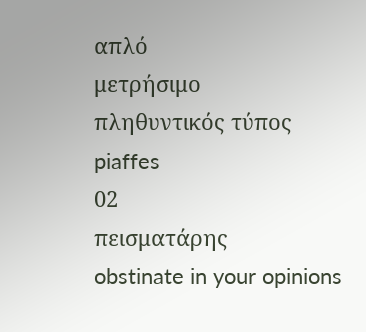απλό
μετρήσιμο
πληθυντικός τύπος
piaffes
02
πεισματάρης
obstinate in your opinions